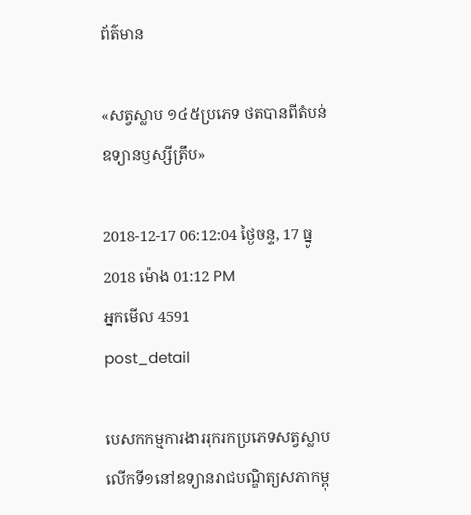ព័ត៌មាន

«សត្វស្លាប ១៤៥ប្រភេទ ថតបានពីតំបន់ឧទ្យានឫស្សីត្រឹប»

2018-12-17 06:12:04 ថ្ងៃចន្ទ, 17 ធ្នូ 2018 ម៉ោង 01:12 PM
អ្នកមើល 4591
post_detail

បេសកកម្មការងាររុករកប្រភេទសត្វស្លាបលើកទី១នៅឧទ្យានរាជបណ្ឌិត្យសភាកម្ពុ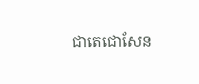ជាតេជោសែន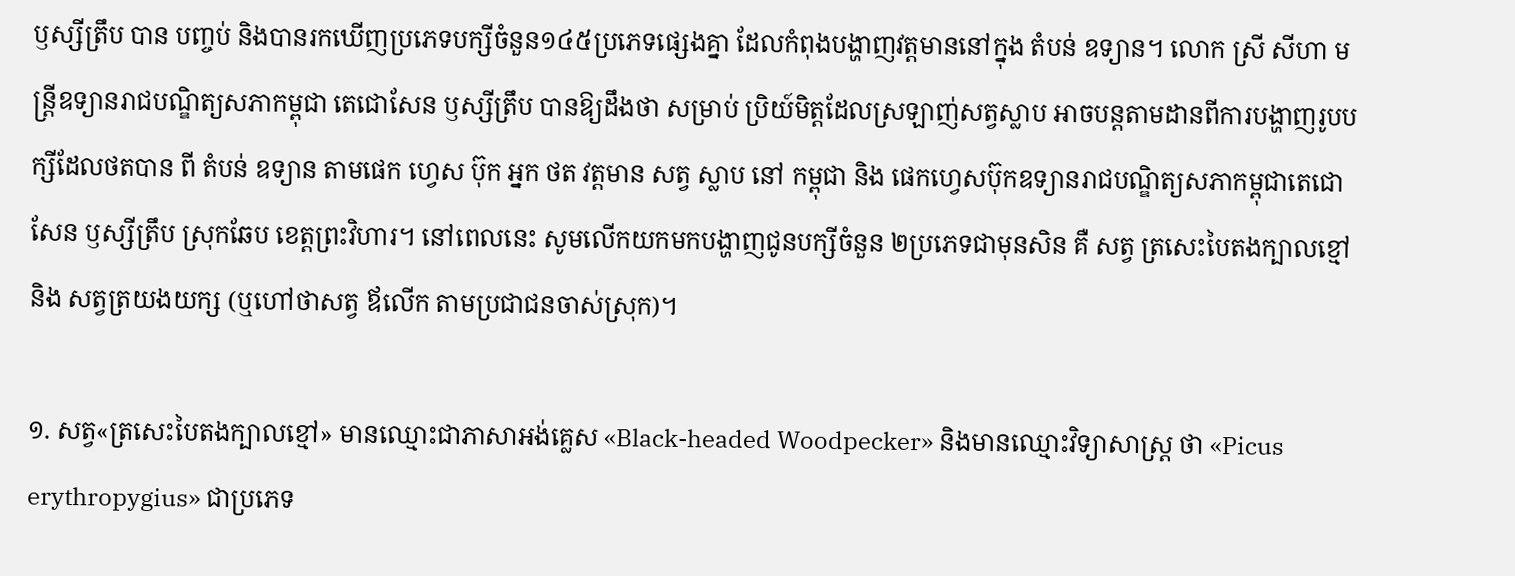ឫស្សីត្រឹប បាន បញ្ចប់ និងបានរកឃើញប្រភេទបក្សីចំនួន១៤៥ប្រភេទផ្សេងគ្នា ដែលកំពុងបង្ហាញវត្តមាននៅក្នុង តំបន់ ឧទ្យាន។ លោក ស្រី សីហា មន្ត្រីឧទ្យានរាជបណ្ឌិត្យសភាកម្ពុជា តេជោសែន ឫស្សីត្រឹប បានឱ្យដឹងថា សម្រាប់ ប្រិយ៍មិត្តដែលស្រឡាញ់សត្វស្លាប អាចបន្តតាមដានពីការបង្ហាញរូបបក្សីដែលថតបាន ពី តំបន់ ឧទ្យាន តាមផេក ហ្វេស ប៊ុក អ្នក ថត វត្តមាន សត្វ ស្លាប នៅ កម្ពុជា និង ផេកហ្វេសប៊ុកឧទ្យានរាជបណ្ឌិត្យសភាកម្ពុជាតេជោ សែន ឫស្សីត្រឹប ស្រុកឆែប ខេត្តព្រះវិហារ។ នៅពេលនេះ សូមលើកយកមកបង្ហាញជូនបក្សីចំនួន ២ប្រភេទជាមុនសិន គឺ សត្វ ត្រសេះបៃតងក្បាលខ្មៅ និង សត្វត្រយងយក្ស (ឬហៅថាសត្វ ឪលើក តាមប្រជាជនចាស់ស្រុក)។

១. សត្វ«ត្រសេះបៃតងក្បាលខ្មៅ» មានឈ្មោះជាភាសាអង់គ្លេស «Black-headed Woodpecker» និងមានឈ្មោះវិទ្យាសាស្ត្រ ថា «Picus erythropygius» ជាប្រភេទ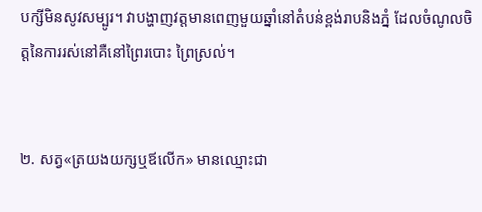បក្សីមិនសូវសម្បូរ។ វាបង្ហាញវត្តមានពេញមួយឆ្នាំនៅតំបន់ខ្ពង់រាបនិងភ្នំ ដែលចំណូលចិត្តនៃការរស់នៅគឺនៅព្រៃរបោះ ព្រៃស្រល់។


២. សត្វ«ត្រយងយក្សឬឪលើក» មានឈ្មោះជា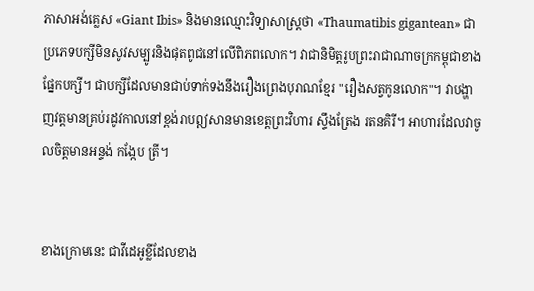ភាសាអង់គ្លេស «Giant Ibis» និងមានឈ្មោះវិទ្យាសាស្ត្រថា «Thaumatibis gigantean» ជាប្រភេទបក្សីមិនសូវសម្បូរនិងផុតពូជនៅលើពិភពលោក។ វាជានិមិត្តរូបព្រះរាជាណាចក្រកម្ពុជាខាងផ្នែកបក្សី។ ជាបក្សីដែលមានជាប់ទាក់ទងនឹងរឿងព្រេងបុរាណខ្មែរ "រឿងសត្វកូនលោក"។ វាបង្ហាញវត្តមានគ្រប់រដូវកាលនៅខ្ពង់រាបឦសានមានខេត្តព្រះវិហារ ស្ទឹងត្រែង រតនគិរី។ អាហារដែលវាចូលចិត្តមានអន្ទង់ កង្កែប ត្រី។


ខាងក្រោមនេះ ជាវីដេអូខ្លីដែលខាង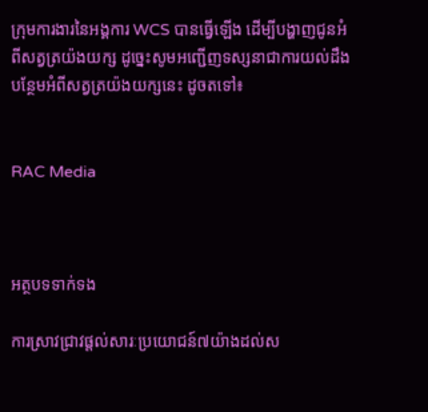ក្រុមការងារនៃអង្គការ WCS បានធ្វើឡើង ដើម្បីបង្ហាញជូនអំពីសត្វត្រយ៉ងយក្ស ដូច្នេះសូមអញ្ជើញទស្សនាជាការយល់ដឹងបន្ថែមអំពីសត្វត្រយ៉ងយក្សនេះ ដូចតទៅ៖


RAC Media



អត្ថបទទាក់ទង

ការស្រាវជ្រាវផ្តល់សារៈប្រយោជន៍៧យ៉ាងដល់ស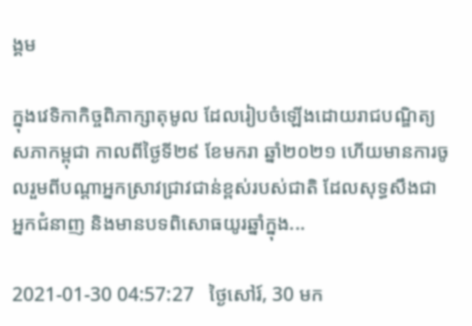ង្គម

ក្នុងវេទិកាកិច្ចពិភាក្សាតុមូល ដែលរៀបចំឡើងដោយរាជបណ្ឌិត្យសភាកម្ពុជា កាលពីថ្ងៃទី២៩ ខែមករា ឆ្នាំ២០២១ ហើយមានការចូលរួមពីបណ្តាអ្នកស្រាវជ្រាវជាន់ខ្ពស់របស់ជាតិ ដែលសុទ្ធសឹងជាអ្នកជំនាញ និងមានបទពិសោធយូរឆ្នាំក្នុង...

2021-01-30 04:57:27   ថ្ងៃសៅរ៍, 30 មក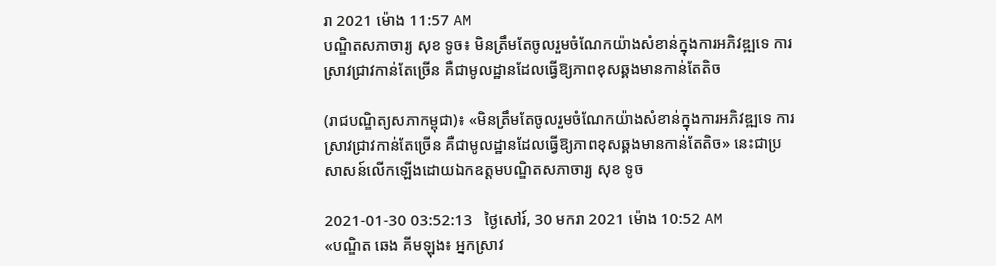រា 2021 ម៉ោង 11:57 AM
បណ្ឌិតសភាចារ្យ សុខ ទូច៖ មិនត្រឹមតែចូលរួមចំណែកយ៉ាងសំខាន់ក្នុងការអភិវឌ្ឍទេ ការស្រាវជ្រាវកាន់តែច្រើន គឺជាមូលដ្ឋានដែលធ្វើឱ្យភាពខុសឆ្គងមានកាន់តែតិច

(រាជបណ្ឌិត្យសភាកម្ពុជា)៖ «មិនត្រឹមតែចូលរួមចំណែកយ៉ាងសំខាន់ក្នុងការអភិវឌ្ឍទេ ការស្រាវជ្រាវកាន់តែច្រើន គឺជាមូលដ្ឋានដែលធ្វើឱ្យភាពខុសឆ្គងមានកាន់តែតិច» នេះជាប្រសាសន៍លើកឡើងដោយឯកឧត្ដមបណ្ឌិតសភាចារ្យ សុខ ទូច

2021-01-30 03:52:13   ថ្ងៃសៅរ៍, 30 មករា 2021 ម៉ោង 10:52 AM
«បណ្ឌិត ឆេង គីមឡុង៖ អ្នកស្រាវ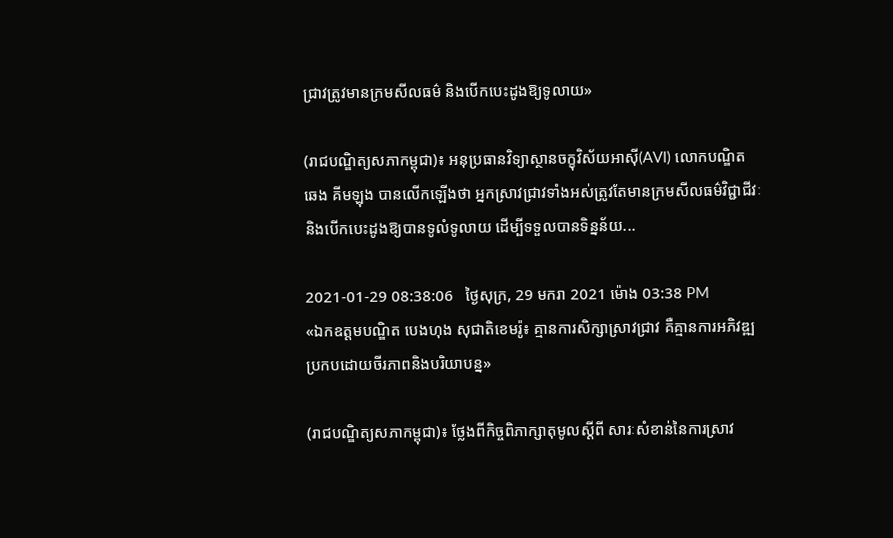ជ្រាវត្រូវមានក្រមសីលធម៌ និងបើកបេះដូងឱ្យទូលាយ»

(រាជបណ្ឌិត្យសភាកម្ពុជា)៖ អនុប្រធានវិទ្យាស្ថានចក្ខុវិស័យអាស៊ី(AVI) លោកបណ្ឌិត ឆេង គីមឡុង បានលើកឡើងថា អ្នកស្រាវជ្រាវទាំងអស់ត្រូវតែមានក្រមសីលធម៌វិជ្ជាជីវៈ និងបើកបេះដូងឱ្យបានទូលំទូលាយ ដើម្បីទទួលបានទិន្នន័យ...

2021-01-29 08:38:06   ថ្ងៃសុក្រ, 29 មករា 2021 ម៉ោង 03:38 PM
«ឯកឧត្តមបណ្ឌិត បេងហុង សុជាតិខេមរ៉ូ៖ គ្មានការសិក្សាស្រាវជ្រាវ គឺគ្មានការអភិវឌ្ឍប្រកបដោយចីរភាពនិងបរិយាបន្ន»

(រាជបណ្ឌិត្យសភាកម្ពុជា)៖ ថ្លែងពីកិច្ចពិភាក្សាតុមូលស្តីពី សារៈសំខាន់នៃការស្រាវ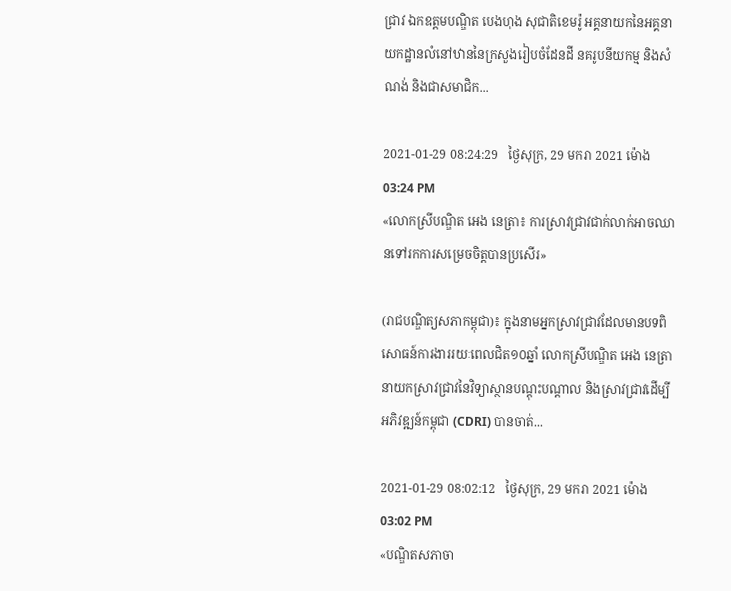ជ្រាវ ឯកឧត្តមបណ្ឌិត បេងហុង សុជាតិខេមរ៉ូ អគ្គនាយកនៃអគ្គនាយកដ្ឋានលំនៅឋាននៃក្រសួងរៀបចំដែនដី នគរូបនីយកម្ម និងសំណង់ និងជាសមាជិក...

2021-01-29 08:24:29   ថ្ងៃសុក្រ, 29 មករា 2021 ម៉ោង 03:24 PM
«លោកស្រីបណ្ឌិត អេង នេត្រា៖ ការស្រាវជ្រាវជាក់លាក់អាចឈានទៅរកការសម្រេចចិត្តបានប្រសើរ»

(រាជបណ្ឌិត្យសភាកម្ពុជា)៖ ក្នុងនាមអ្នកស្រាវជ្រាវដែលមានបទពិសោធន៍ការងាររយៈពេលជិត១០ឆ្នាំ លោកស្រីបណ្ឌិត អេង នេត្រា នាយកស្រាវជ្រាវនៃវិទ្យាស្ថានបណ្តុះបណ្តាល និងស្រាវជ្រាវដើម្បីអភិវឌ្ឍន៍កម្ពុជា (CDRI) បានចាត់...

2021-01-29 08:02:12   ថ្ងៃសុក្រ, 29 មករា 2021 ម៉ោង 03:02 PM
«បណ្ឌិតសភាចា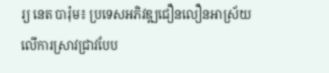រ្យ នេត បារ៉ុម៖ ប្រទេសអភិវឌ្ឍជឿនលឿនអាស្រ័យលើការស្រាវជ្រាវបែប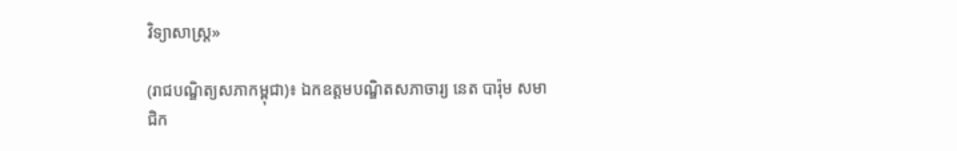វិទ្យាសាស្រ្ត»

(រាជបណ្ឌិត្យសភាកម្ពុជា)៖ ឯកឧត្តមបណ្ឌិតសភាចារ្យ នេត បារ៉ុម សមាជិក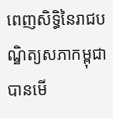ពេញសិទ្ធិនៃរាជបណ្ឌិត្យសភាកម្ពុជាបានមើ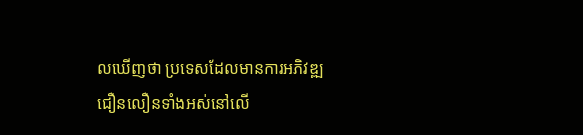លឃើញថា ប្រទេសដែលមានការអភិវឌ្ឍជឿនលឿនទាំងអស់នៅលើ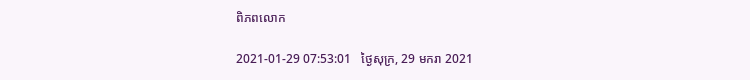ពិភពលោក

2021-01-29 07:53:01   ថ្ងៃសុក្រ, 29 មករា 2021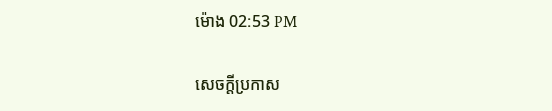ម៉ោង 02:53 PM

សេចក្តីប្រកាស